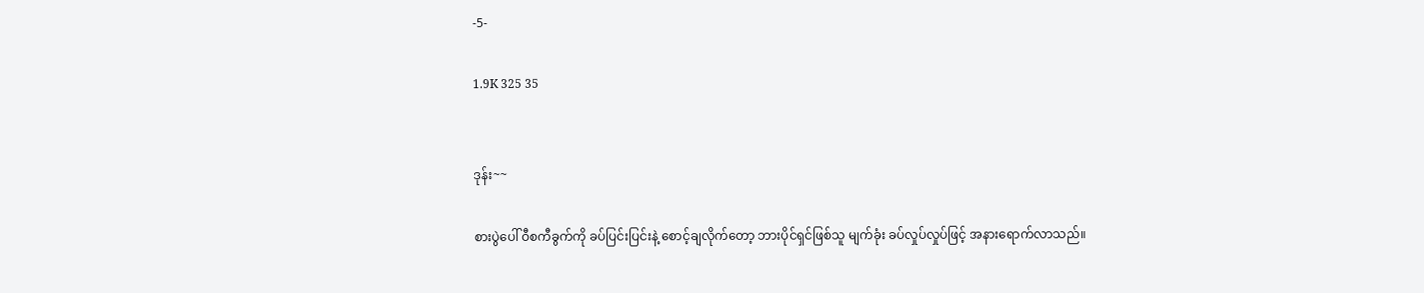-5-

1.9K 325 35


ဒုန်း~~

စားပွဲပေါ် ဝီစကီခွက်ကို ခပ်ပြင်းပြင်းနဲ့ စောင့်ချလိုက်တော့ ဘားပိုင်ရှင်ဖြစ်သူ မျက်ခုံး ခပ်လှုပ်လှုပ်ဖြင့် အနားရောက်လာသည်။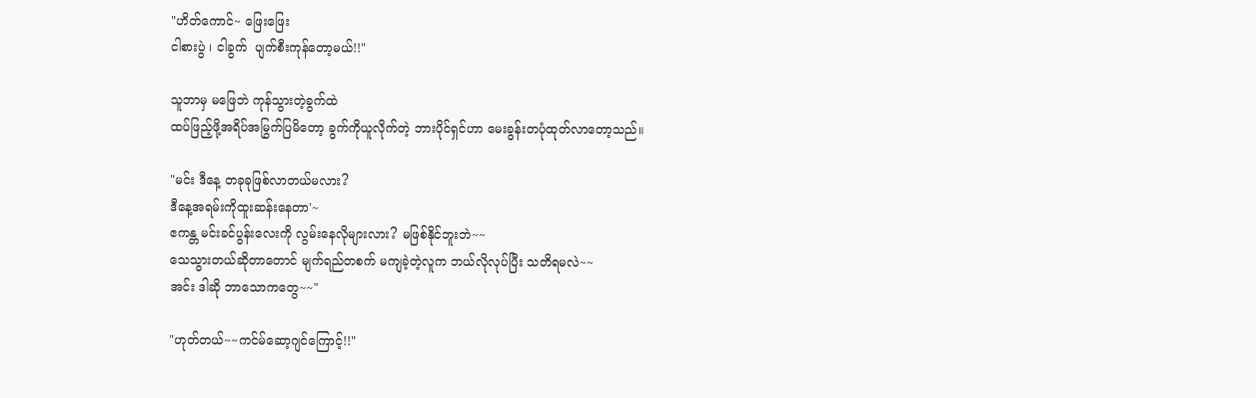"ဟိတ်ကောင်~ ဖြေးဖြေး
ငါစားပွဲ ၊ ငါခွက်  ပျက်စီးကုန်တော့မယ်!!"

သူဘာမှ မဖြေဘဲ ကုန်သွားတဲ့ခွက်ထဲ
ထပ်ဖြည့်ဖို့အရိပ်အမြွက်ပြမိတော့ ခွက်ကိုယူလိုက်တဲ့ ဘားပိုင်ရှင်ဟာ မေးခွန်းတပုံထုတ်လာတော့သည်။

"မင်း ဒီနေ့ တခုခုဖြစ်လာတယ်မလား?
ဒီနေ့အရမ်းကိုထူးဆန်းနေတာ'~
ဧကန္တ မင်းခင်ပွန်းလေးကို လွမ်းနေလိုများလား? မဖြစ်နိုင်ဘူးဘဲ~~
သေသွားတယ်ဆိုတာတောင် မျက်ရည်တစက် မကျခဲ့တဲ့လူက ဘယ်လိုလုပ်ပြီး သတိရမလဲ~~
အင်း ဒါဆို ဘာသောကတွေ~~"

"ဟုတ်တယ်~~ကင်မ်ဆော့ဂျင်ကြောင့်!!"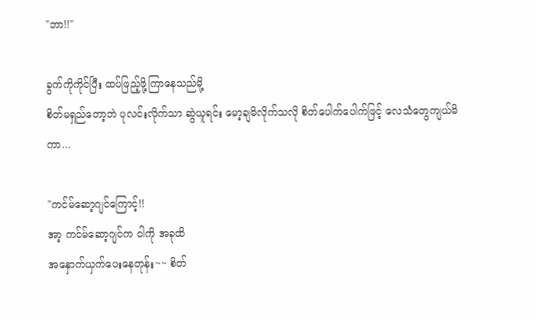"ဘာ!!"

ခွက်ကိုကိုင်ပြီး ထပ်ဖြည့်ဖို့ကြာနေသည်မို့
စိတ်မရှည်တော့ဘဲ ပုလင်းလိုက်သာ ဆွဲယူရင်း မော့ချမိလိုက်သလို စိတ်ပေါက်ပေါက်ဖြင့် လေသံတွေကျယ်မိကာ...

"ကင်မ်ဆော့ဂျင်ကြောင့်!!
အာ့ ကင်မ်ဆော့ဂျင်က ငါကို အခုထိ
အနှောက်ယှက်ပေးနေတုန်း~~ စိတ်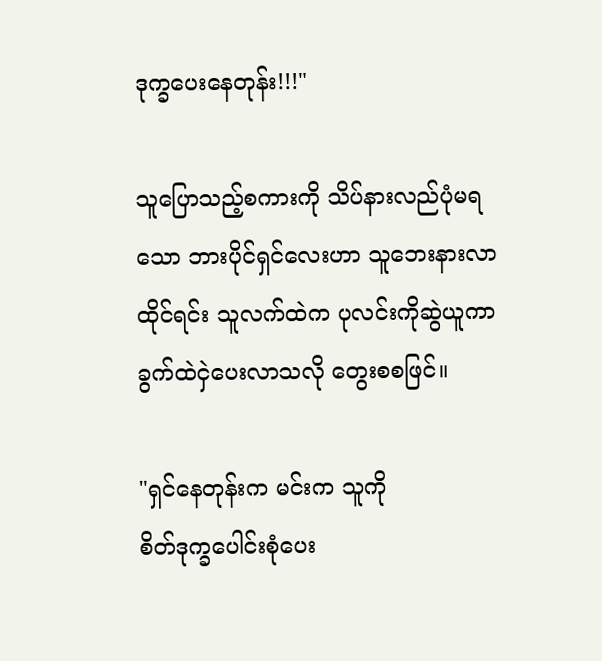ဒုက္ခပေးနေတုန်း!!!"

သူပြောသည့်စကားကို သိပ်နားလည်ပုံမရသော ဘားပိုင်ရှင်လေးဟာ သူဘေးနားလာထိုင်ရင်း သူလက်ထဲက ပုလင်းကိုဆွဲယူကာ
ခွက်ထဲ‌ငှဲပေးလာသလို တွေးစစဖြင်။

"ရှင်နေတုန်းက မင်းက သူကို
စိတ်ဒုက္ခပေါင်းစုံပေး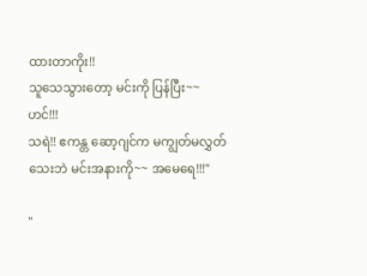ထားတာကိုး!!
သူသေသွားတော့ မင်းကို ပြန်ပြီး~~
ဟင်!!!
သရဲ!! ဧကန္တ ဆော့ဂျင်က မကျွတ်မလွှတ်
သေးဘဲ မင်းအနားကို~~ အမေရေ!!!"

"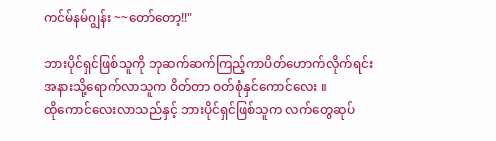ကင်မ်နမ်ဂျွန်း ~~တော်တော့!!"

ဘားပိုင်ရှင်ဖြစ်သူကို ဘုဆက်ဆက်ကြည့်ကာပိတ်ဟောက်လိုက်ရင်း
အနားသို့ရောက်လာသူက ဝိတ်တာ ဝတ်စုံနှင်ကောင်လေး ။
ထိုကောင်လေးလာသည်နှင့် ဘားပိုင်ရှင်ဖြစ်သူက လက်တွေဆုပ်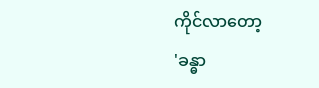ကိုင်လာတော့
'ခန္ဓာ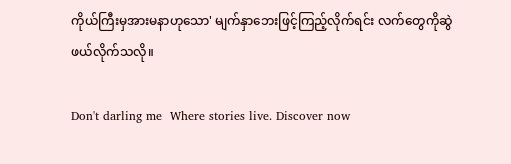ကိုယ်ကြီးမှအားမနာဟုသော' မျက်နှာဘေးဖြင့်ကြည့်လိုက်ရင်း လက်တွေကိုဆွဲ
ဖယ်လိုက်သလို။

Don't darling me  Where stories live. Discover now